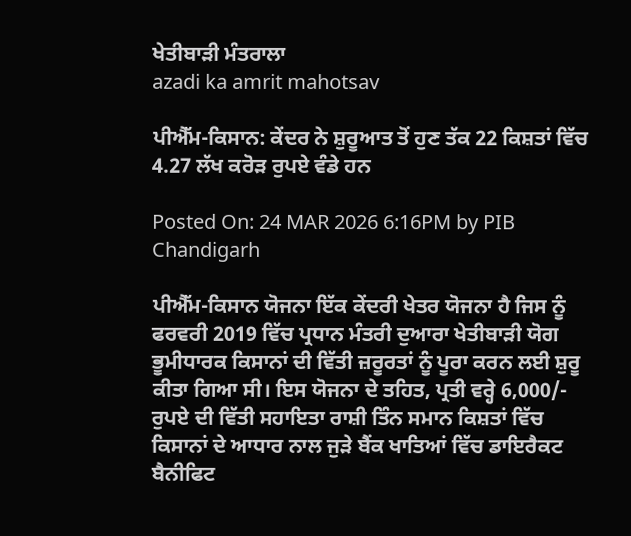ਖੇਤੀਬਾੜੀ ਮੰਤਰਾਲਾ
azadi ka amrit mahotsav

ਪੀਐੱਮ-ਕਿਸਾਨ: ਕੇਂਦਰ ਨੇ ਸ਼ੁਰੂਆਤ ਤੋਂ ਹੁਣ ਤੱਕ 22 ਕਿਸ਼ਤਾਂ ਵਿੱਚ 4.27 ਲੱਖ ਕਰੋੜ ਰੁਪਏ ਵੰਡੇ ਹਨ

Posted On: 24 MAR 2026 6:16PM by PIB Chandigarh

ਪੀਐੱਮ-ਕਿਸਾਨ ਯੋਜਨਾ ਇੱਕ ਕੇਂਦਰੀ ਖੇਤਰ ਯੋਜਨਾ ਹੈ ਜਿਸ ਨੂੰ ਫਰਵਰੀ 2019 ਵਿੱਚ ਪ੍ਰਧਾਨ ਮੰਤਰੀ ਦੁਆਰਾ ਖੇਤੀਬਾੜੀ ਯੋਗ ਭੂਮੀਧਾਰਕ ਕਿਸਾਨਾਂ ਦੀ ਵਿੱਤੀ ਜ਼ਰੂਰਤਾਂ ਨੂੰ ਪੂਰਾ ਕਰਨ ਲਈ ਸ਼ੁਰੂ ਕੀਤਾ ਗਿਆ ਸੀ। ਇਸ ਯੋਜਨਾ ਦੇ ਤਹਿਤ, ਪ੍ਰਤੀ ਵਰ੍ਹੇ 6,000/- ਰੁਪਏ ਦੀ ਵਿੱਤੀ ਸਹਾਇਤਾ ਰਾਸ਼ੀ ਤਿੰਨ ਸਮਾਨ ਕਿਸ਼ਤਾਂ ਵਿੱਚ ਕਿਸਾਨਾਂ ਦੇ ਆਧਾਰ ਨਾਲ ਜੁੜੇ ਬੈਂਕ ਖਾਤਿਆਂ ਵਿੱਚ ਡਾਇਰੈਕਟ ਬੈਨੀਫਿਟ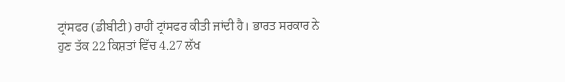ਟ੍ਰਾਂਸਫਰ (ਡੀਬੀਟੀ) ਰਾਹੀਂ ਟ੍ਰਾਂਸਫਰ ਕੀਤੀ ਜਾਂਦੀ ਹੈ। ਭਾਰਤ ਸਰਕਾਰ ਨੇ ਹੁਣ ਤੱਕ 22 ਕਿਸ਼ਤਾਂ ਵਿੱਚ 4.27 ਲੱਖ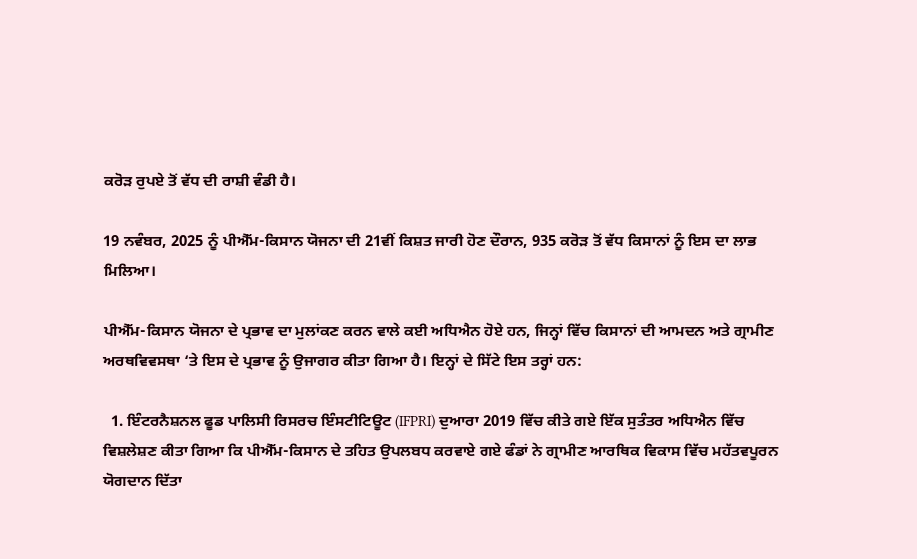ਕਰੋੜ ਰੁਪਏ ਤੋਂ ਵੱਧ ਦੀ ਰਾਸ਼ੀ ਵੰਡੀ ਹੈ।

19 ਨਵੰਬਰ, 2025 ਨੂੰ ਪੀਐੱਮ-ਕਿਸਾਨ ਯੋਜਨਾ ਦੀ 21ਵੀਂ ਕਿਸ਼ਤ ਜਾਰੀ ਹੋਣ ਦੌਰਾਨ, 935 ਕਰੋੜ ਤੋਂ ਵੱਧ ਕਿਸਾਨਾਂ ਨੂੰ ਇਸ ਦਾ ਲਾਭ ਮਿਲਿਆ।

ਪੀਐੱਮ-ਕਿਸਾਨ ਯੋਜਨਾ ਦੇ ਪ੍ਰਭਾਵ ਦਾ ਮੁਲਾਂਕਣ ਕਰਨ ਵਾਲੇ ਕਈ ਅਧਿਐਨ ਹੋਏ ਹਨ, ਜਿਨ੍ਹਾਂ ਵਿੱਚ ਕਿਸਾਨਾਂ ਦੀ ਆਮਦਨ ਅਤੇ ਗ੍ਰਾਮੀਣ ਅਰਥਵਿਵਸਥਾ ‘ਤੇ ਇਸ ਦੇ ਪ੍ਰਭਾਵ ਨੂੰ ਉਜਾਗਰ ਕੀਤਾ ਗਿਆ ਹੈ। ਇਨ੍ਹਾਂ ਦੇ ਸਿੱਟੇ ਇਸ ਤਰ੍ਹਾਂ ਹਨ:

  1. ਇੰਟਰਨੈਸ਼ਨਲ ਫੂਡ ਪਾਲਿਸੀ ਰਿਸਰਚ ਇੰਸਟੀਟਿਊਟ (IFPRI) ਦੁਆਰਾ 2019 ਵਿੱਚ ਕੀਤੇ ਗਏ ਇੱਕ ਸੁਤੰਤਰ ਅਧਿਐਨ ਵਿੱਚ ਵਿਸ਼ਲੇਸ਼ਣ ਕੀਤਾ ਗਿਆ ਕਿ ਪੀਐੱਮ-ਕਿਸਾਨ ਦੇ ਤਹਿਤ ਉਪਲਬਧ ਕਰਵਾਏ ਗਏ ਫੰਡਾਂ ਨੇ ਗ੍ਰਾਮੀਣ ਆਰਥਿਕ ਵਿਕਾਸ ਵਿੱਚ ਮਹੱਤਵਪੂਰਨ ਯੋਗਦਾਨ ਦਿੱਤਾ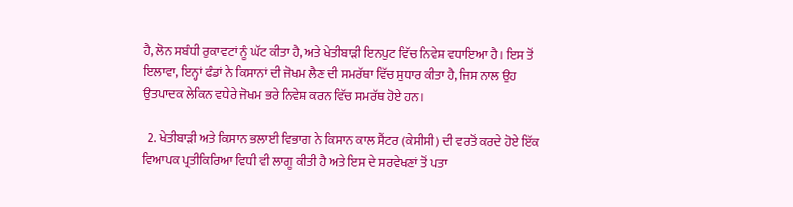ਹੈ, ਲੋਨ ਸਬੰਧੀ ਰੁਕਾਵਟਾਂ ਨੂੰ ਘੱਟ ਕੀਤਾ ਹੈ, ਅਤੇ ਖੇਤੀਬਾੜੀ ਇਨਪੁਟ ਵਿੱਚ ਨਿਵੇਸ਼ ਵਧਾਇਆ ਹੈ। ਇਸ ਤੋਂ ਇਲਾਵਾ, ਇਨ੍ਹਾਂ ਫੰਡਾਂ ਨੇ ਕਿਸਾਨਾਂ ਦੀ ਜੋਖਮ ਲੈਣ ਦੀ ਸਮਰੱਥਾ ਵਿੱਚ ਸੁਧਾਰ ਕੀਤਾ ਹੈ, ਜਿਸ ਨਾਲ ਉਹ ਉਤਪਾਦਕ ਲੇਕਿਨ ਵਧੇਰੇ ਜੋਖਮ ਭਰੇ ਨਿਵੇਸ਼ ਕਰਨ ਵਿੱਚ ਸਮਰੱਥ ਹੋਏ ਹਨ।

  2. ਖੇਤੀਬਾੜੀ ਅਤੇ ਕਿਸਾਨ ਭਲਾਈ ਵਿਭਾਗ ਨੇ ਕਿਸਾਨ ਕਾਲ ਸੈਂਟਰ (ਕੇਸੀਸੀ) ਦੀ ਵਰਤੋਂ ਕਰਦੇ ਹੋਏ ਇੱਕ ਵਿਆਪਕ ਪ੍ਰਤੀਕਿਰਿਆ ਵਿਧੀ ਵੀ ਲਾਗੂ ਕੀਤੀ ਹੈ ਅਤੇ ਇਸ ਦੇ ਸਰਵੇਖਣਾਂ ਤੋਂ ਪਤਾ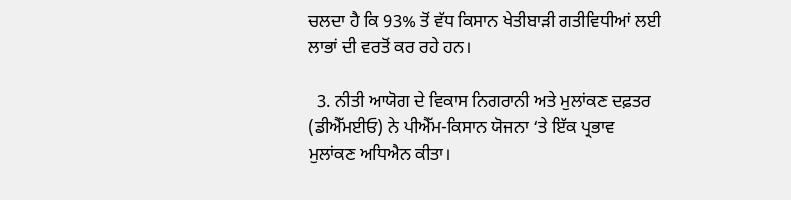ਚਲਦਾ ਹੈ ਕਿ 93% ਤੋਂ ਵੱਧ ਕਿਸਾਨ ਖੇਤੀਬਾੜੀ ਗਤੀਵਿਧੀਆਂ ਲਈ ਲਾਭਾਂ ਦੀ ਵਰਤੋਂ ਕਰ ਰਹੇ ਹਨ।

  3. ਨੀਤੀ ਆਯੋਗ ਦੇ ਵਿਕਾਸ ਨਿਗਰਾਨੀ ਅਤੇ ਮੁਲਾਂਕਣ ਦਫ਼ਤਰ (ਡੀਐੱਮਈਓ) ਨੇ ਪੀਐੱਮ-ਕਿਸਾਨ ਯੋਜਨਾ ‘ਤੇ ਇੱਕ ਪ੍ਰਭਾਵ ਮੁਲਾਂਕਣ ਅਧਿਐਨ ਕੀਤਾ।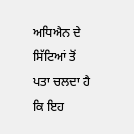ਅਧਿਐਨ ਦੇ ਸਿੱਟਿਆਂ ਤੋਂ ਪਤਾ ਚਲਦਾ ਹੈ ਕਿ ਇਹ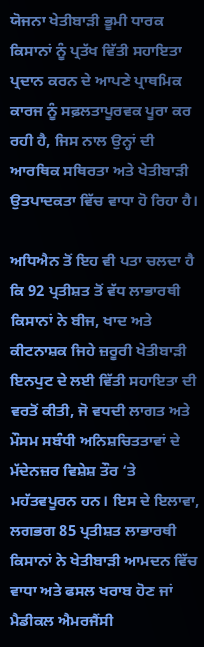ਯੋਜਨਾ ਖੇਤੀਬਾੜੀ ਭੂਮੀ ਧਾਰਕ ਕਿਸਾਨਾਂ ਨੂੰ ਪ੍ਰਤੱਖ ਵਿੱਤੀ ਸਹਾਇਤਾ ਪ੍ਰਦਾਨ ਕਰਨ ਦੇ ਆਪਣੇ ਪ੍ਰਾਥਮਿਕ ਕਾਰਜ ਨੂੰ ਸਫ਼ਲਤਾਪੂਰਵਕ ਪੂਰਾ ਕਰ ਰਹੀ ਹੈ, ਜਿਸ ਨਾਲ ਉਨ੍ਹਾਂ ਦੀ ਆਰਥਿਕ ਸਥਿਰਤਾ ਅਤੇ ਖੇਤੀਬਾੜੀ ਉਤਪਾਦਕਤਾ ਵਿੱਚ ਵਾਧਾ ਹੋ ਰਿਹਾ ਹੈ।

ਅਧਿਐਨ ਤੋਂ ਇਹ ਵੀ ਪਤਾ ਚਲਦਾ ਹੈ ਕਿ 92 ਪ੍ਰਤੀਸ਼ਤ ਤੋਂ ਵੱਧ ਲਾਭਾਰਥੀ ਕਿਸਾਨਾਂ ਨੇ ਬੀਜ, ਖਾਦ ਅਤੇ ਕੀਟਨਾਸ਼ਕ ਜਿਹੇ ਜ਼ਰੂਰੀ ਖੇਤੀਬਾੜੀ ਇਨਪੁਟ ਦੇ ਲਈ ਵਿੱਤੀ ਸਹਾਇਤਾ ਦੀ ਵਰਤੋਂ ਕੀਤੀ, ਜੋ ਵਧਦੀ ਲਾਗਤ ਅਤੇ ਮੌਸਮ ਸਬੰਧੀ ਅਨਿਸ਼ਚਿਤਤਾਵਾਂ ਦੇ ਮੱਦੇਨਜ਼ਰ ਵਿਸ਼ੇਸ਼ ਤੌਰ ‘ਤੇ ਮਹੱਤਵਪੂਰਨ ਹਨ। ਇਸ ਦੇ ਇਲਾਵਾ, ਲਗਭਗ 85 ਪ੍ਰਤੀਸ਼ਤ ਲਾਭਾਰਥੀ ਕਿਸਾਨਾਂ ਨੇ ਖੇਤੀਬਾੜੀ ਆਮਦਨ ਵਿੱਚ ਵਾਧਾ ਅਤੇ ਫਸਲ ਖਰਾਬ ਹੋਣ ਜਾਂ ਮੈਡੀਕਲ ਐਮਰਜੈਂਸੀ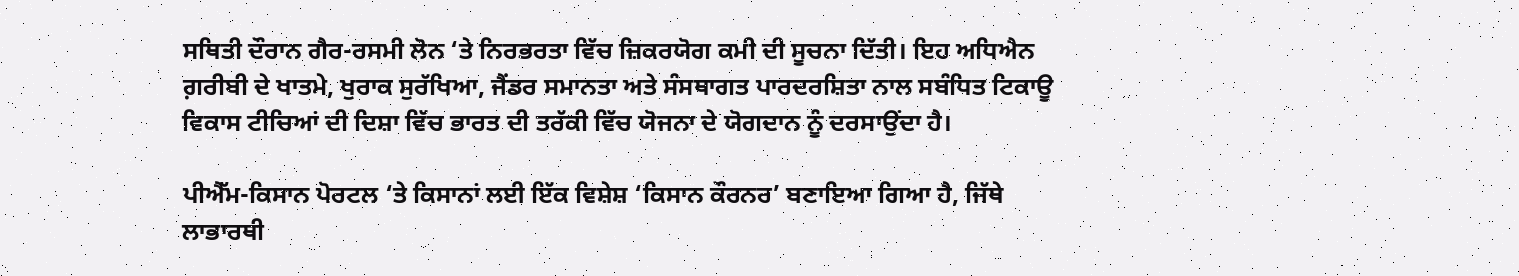ਸਥਿਤੀ ਦੌਰਾਨ ਗੈਰ-ਰਸਮੀ ਲੋਨ ‘ਤੇ ਨਿਰਭਰਤਾ ਵਿੱਚ ਜ਼ਿਕਰਯੋਗ ਕਮੀ ਦੀ ਸੂਚਨਾ ਦਿੱਤੀ। ਇਹ ਅਧਿਐਨ ਗ਼ਰੀਬੀ ਦੇ ਖਾਤਮੇ, ਖੁਰਾਕ ਸੁਰੱਖਿਆ, ਜੈਂਡਰ ਸਮਾਨਤਾ ਅਤੇ ਸੰਸਥਾਗਤ ਪਾਰਦਰਸ਼ਿਤਾ ਨਾਲ ਸਬੰਧਿਤ ਟਿਕਾਊ ਵਿਕਾਸ ਟੀਚਿਆਂ ਦੀ ਦਿਸ਼ਾ ਵਿੱਚ ਭਾਰਤ ਦੀ ਤਰੱਕੀ ਵਿੱਚ ਯੋਜਨਾ ਦੇ ਯੋਗਦਾਨ ਨੂੰ ਦਰਸਾਉਂਦਾ ਹੈ।

ਪੀਐੱਮ-ਕਿਸਾਨ ਪੋਰਟਲ ‘ਤੇ ਕਿਸਾਨਾਂ ਲਈ ਇੱਕ ਵਿਸ਼ੇਸ਼ ‘ਕਿਸਾਨ ਕੌਰਨਰ’ ਬਣਾਇਆ ਗਿਆ ਹੈ, ਜਿੱਥੇ ਲਾਭਾਰਥੀ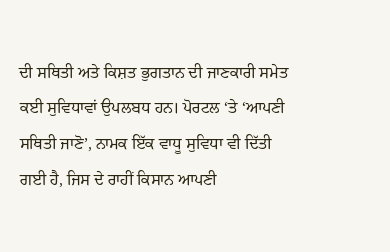ਦੀ ਸਥਿਤੀ ਅਤੇ ਕਿਸ਼ਤ ਭੁਗਤਾਨ ਦੀ ਜਾਣਕਾਰੀ ਸਮੇਤ ਕਈ ਸੁਵਿਧਾਵਾਂ ਉਪਲਬਧ ਹਨ। ਪੋਰਟਲ ‘ਤੇ ‘ਆਪਣੀ ਸਥਿਤੀ ਜਾਣੋ’, ਨਾਮਕ ਇੱਕ ਵਾਧੂ ਸੁਵਿਧਾ ਵੀ ਦਿੱਤੀ ਗਈ ਹੈ, ਜਿਸ ਦੇ ਰਾਹੀਂ ਕਿਸਾਨ ਆਪਣੀ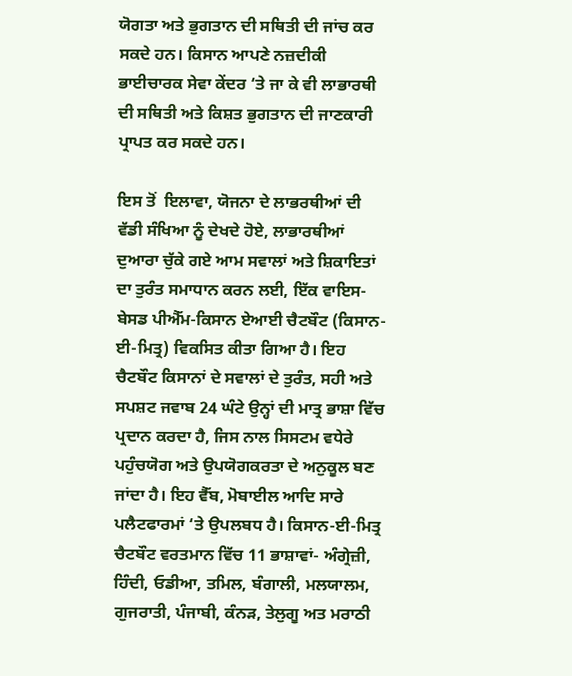ਯੋਗਤਾ ਅਤੇ ਭੁਗਤਾਨ ਦੀ ਸਥਿਤੀ ਦੀ ਜਾਂਚ ਕਰ ਸਕਦੇ ਹਨ। ਕਿਸਾਨ ਆਪਣੇ ਨਜ਼ਦੀਕੀ ਭਾਈਚਾਰਕ ਸੇਵਾ ਕੇਂਦਰ ‘ਤੇ ਜਾ ਕੇ ਵੀ ਲਾਭਾਰਥੀ ਦੀ ਸਥਿਤੀ ਅਤੇ ਕਿਸ਼ਤ ਭੁਗਤਾਨ ਦੀ ਜਾਣਕਾਰੀ ਪ੍ਰਾਪਤ ਕਰ ਸਕਦੇ ਹਨ।

ਇਸ ਤੋਂ  ਇਲਾਵਾ, ਯੋਜਨਾ ਦੇ ਲਾਭਰਥੀਆਂ ਦੀ ਵੱਡੀ ਸੰਖਿਆ ਨੂੰ ਦੇਖਦੇ ਹੋਏ, ਲਾਭਾਰਥੀਆਂ ਦੁਆਰਾ ਚੁੱਕੇ ਗਏ ਆਮ ਸਵਾਲਾਂ ਅਤੇ ਸ਼ਿਕਾਇਤਾਂ ਦਾ ਤੁਰੰਤ ਸਮਾਧਾਨ ਕਰਨ ਲਈ, ਇੱਕ ਵਾਇਸ-ਬੇਸਡ ਪੀਐੱਮ-ਕਿਸਾਨ ਏਆਈ ਚੈਟਬੌਟ (ਕਿਸਾਨ-ਈ-ਮਿਤ੍ਰ) ਵਿਕਸਿਤ ਕੀਤਾ ਗਿਆ ਹੈ। ਇਹ ਚੈਟਬੌਟ ਕਿਸਾਨਾਂ ਦੇ ਸਵਾਲਾਂ ਦੇ ਤੁਰੰਤ, ਸਹੀ ਅਤੇ ਸਪਸ਼ਟ ਜਵਾਬ 24 ਘੰਟੇ ਉਨ੍ਹਾਂ ਦੀ ਮਾਤ੍ਰ ਭਾਸ਼ਾ ਵਿੱਚ ਪ੍ਰਦਾਨ ਕਰਦਾ ਹੈ, ਜਿਸ ਨਾਲ ਸਿਸਟਮ ਵਧੇਰੇ ਪਹੁੰਚਯੋਗ ਅਤੇ ਉਪਯੋਗਕਰਤਾ ਦੇ ਅਨੁਕੂਲ ਬਣ ਜਾਂਦਾ ਹੈ। ਇਹ ਵੈੱਬ, ਮੋਬਾਈਲ ਆਦਿ ਸਾਰੇ ਪਲੈਟਫਾਰਮਾਂ ‘ਤੇ ਉਪਲਬਧ ਹੈ। ਕਿਸਾਨ-ਈ-ਮਿਤ੍ਰ ਚੈਟਬੌਟ ਵਰਤਮਾਨ ਵਿੱਚ 11 ਭਾਸ਼ਾਵਾਂ- ਅੰਗ੍ਰੇਜ਼ੀ, ਹਿੰਦੀ, ਓਡੀਆ, ਤਮਿਲ, ਬੰਗਾਲੀ, ਮਲਯਾਲਮ, ਗੁਜਰਾਤੀ, ਪੰਜਾਬੀ, ਕੰਨੜ, ਤੇਲੁਗੂ ਅਤ ਮਰਾਠੀ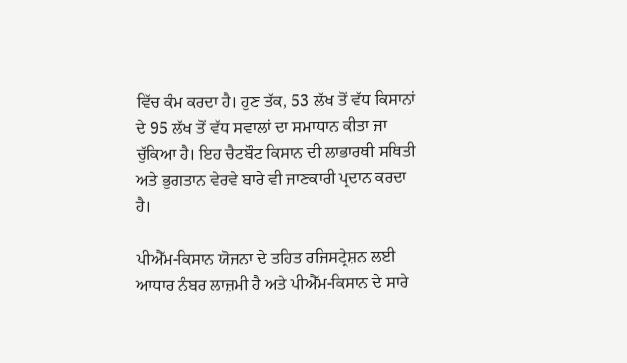ਵਿੱਚ ਕੰਮ ਕਰਦਾ ਹੈ। ਹੁਣ ਤੱਕ, 53 ਲੱਖ ਤੋਂ ਵੱਧ ਕਿਸਾਨਾਂ ਦੇ 95 ਲੱਖ ਤੋਂ ਵੱਧ ਸਵਾਲਾਂ ਦਾ ਸਮਾਧਾਨ ਕੀਤਾ ਜਾ ਚੁੱਕਿਆ ਹੈ। ਇਹ ਚੈਟਬੌਟ ਕਿਸਾਨ ਦੀ ਲਾਭਾਰਥੀ ਸਥਿਤੀ ਅਤੇ ਭੁਗਤਾਨ ਵੇਰਵੇ ਬਾਰੇ ਵੀ ਜਾਣਕਾਰੀ ਪ੍ਰਦਾਨ ਕਰਦਾ ਹੈ।

ਪੀਐੱਮ-ਕਿਸਾਨ ਯੋਜਨਾ ਦੇ ਤਹਿਤ ਰਜਿਸਟ੍ਰੇਸ਼ਨ ਲਈ ਆਧਾਰ ਨੰਬਰ ਲਾਜ਼ਮੀ ਹੈ ਅਤੇ ਪੀਐੱਮ-ਕਿਸਾਨ ਦੇ ਸਾਰੇ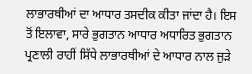ਲਾਭਾਰਥੀਆਂ ਦਾ ਆਧਾਰ ਤਸਦੀਕ ਕੀਤਾ ਜਾਂਦਾ ਹੈ। ਇਸ ਤੋਂ ਇਲਾਵਾ, ਸਾਰੇ ਭੁਗਤਾਨ ਆਧਾਰ ਅਧਾਰਿਤ ਭੁਗਤਾਨ ਪ੍ਰਣਾਲੀ ਰਾਹੀਂ ਸਿੱਧੇ ਲਾਭਾਰਥੀਆਂ ਦੇ ਆਧਾਰ ਨਾਲ ਜੁੜੇ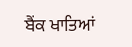ਬੈਂਕ ਖਾਤਿਆਂ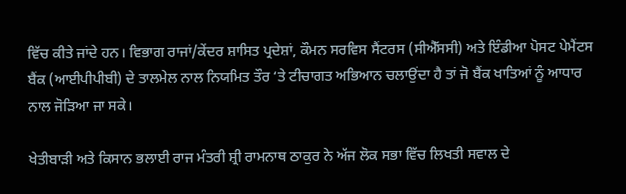ਵਿੱਚ ਕੀਤੇ ਜਾਂਦੇ ਹਨ। ਵਿਭਾਗ ਰਾਜਾਂ/ਕੇਂਦਰ ਸ਼ਾਸਿਤ ਪ੍ਰਦੇਸ਼ਾਂ, ਕੌਮਨ ਸਰਵਿਸ ਸੈਂਟਰਸ (ਸੀਐੱਸਸੀ) ਅਤੇ ਇੰਡੀਆ ਪੋਸਟ ਪੇਮੈਂਟਸ ਬੈਂਕ (ਆਈਪੀਪੀਬੀ) ਦੇ ਤਾਲਮੇਲ ਨਾਲ ਨਿਯਮਿਤ ਤੌਰ ‘ਤੇ ਟੀਚਾਗਤ ਅਭਿਆਨ ਚਲਾਉਂਦਾ ਹੈ ਤਾਂ ਜੋ ਬੈਂਕ ਖਾਤਿਆਂ ਨੂੰ ਆਧਾਰ ਨਾਲ ਜੋੜਿਆ ਜਾ ਸਕੇ।

ਖੇਤੀਬਾੜੀ ਅਤੇ ਕਿਸਾਨ ਭਲਾਈ ਰਾਜ ਮੰਤਰੀ ਸ਼੍ਰੀ ਰਾਮਨਾਥ ਠਾਕੁਰ ਨੇ ਅੱਜ ਲੋਕ ਸਭਾ ਵਿੱਚ ਲਿਖਤੀ ਸਵਾਲ ਦੇ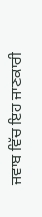ਜਵਾਬ ਵਿੱਚ ਇਹ ਜਾਣਕਾਰੀ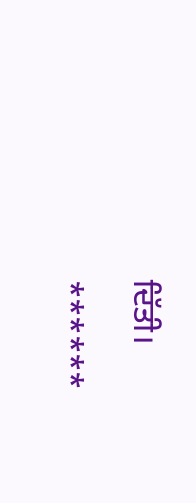ਦਿੱਤੀ।

******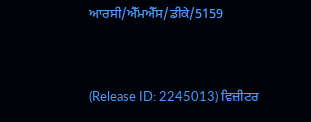ਆਰਸੀ/ਐੱਮਐੱਸ/ਡੀਕੇ/5159


(Release ID: 2245013) ਵਿਜ਼ੀਟਰ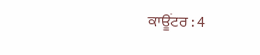ਕਾਊਂਟਰ : 4